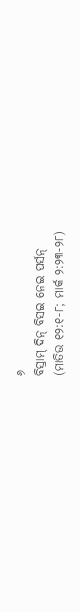୬
ବିସ୍ରାମ୍ ଦିନ୍ ବିସଇ ନେଇ ପର୍ସନ୍
(ମାତିଉ ୧୨:୧-୮; ମାର୍କ ୨:୨୩-୨୮)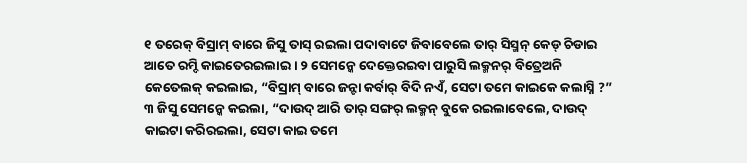୧ ତରେକ୍ ବିସ୍ରାମ୍ ବାରେ ଜିସୁ ତାସ୍ ରଇଲା ପଦାବାଟେ ଜିବାବେଲେ ତାର୍ ସିସ୍ମନ୍ କେଡ୍ ଚିଡାଇ ଆତେ ରମ୍ଦି କାଇତେରଇଲାଇ । ୨ ସେମନ୍କେ ଦେକ୍ତେରଇବା ପାରୁସି ଲକ୍ମନର୍ ବିତ୍ରେଅନି କେତେଲକ୍ କଇଲାଇ, “ବିସ୍ରାମ୍ ବାରେ ଜନ୍ଟା କର୍ବାର୍ ବିଦି ନଏଁ, ସେଟା ତମେ କାଇକେ କଲାସ୍ନି ?”
୩ ଜିସୁ ସେମନ୍କେ କଇଲା, “ଦାଉଦ୍ ଆରି ତାର୍ ସଙ୍ଗର୍ ଲକ୍ମନ୍ ବୁକେ ରଇଲାବେଲେ, ଦାଉଦ୍ କାଇଟା କରିରଇଲା, ସେଟା କାଇ ତମେ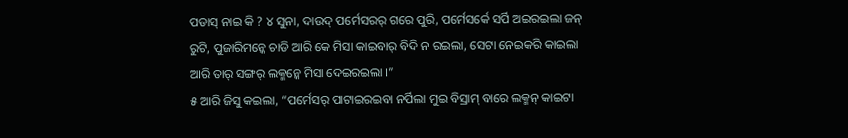ପଡାସ୍ ନାଇ କି ? ୪ ସୁନା, ଦାଉଦ୍ ପର୍ମେସରର୍ ଗରେ ପୁରି, ପର୍ମେସର୍କେ ସର୍ପି ଅଇରଇଲା ଜନ୍ ରୁଟି, ପୁଜାରିମନ୍କେ ଚାଡି ଆରି କେ ମିସା କାଇବାର୍ ବିଦି ନ ରଇଲା, ସେଟା ନେଇକରି କାଇଲା ଆରି ତାର୍ ସଙ୍ଗର୍ ଲକ୍ମନ୍କେ ମିସା ଦେଇରଇଲା ।”
୫ ଆରି ଜିସୁ କଇଲା, “ପର୍ମେସର୍ ପାଟାଇରଇବା ନର୍ପିଲା ମୁଇ ବିସ୍ରାମ୍ ବାରେ ଲକ୍ମନ୍ କାଇଟା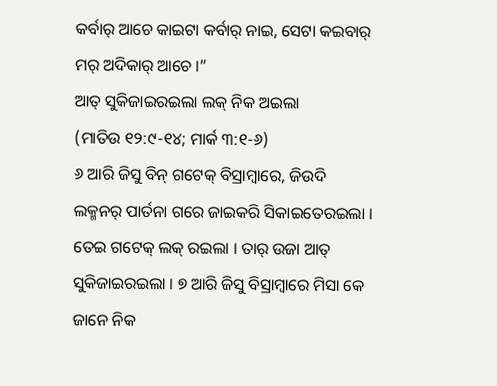କର୍ବାର୍ ଆଚେ କାଇଟା କର୍ବାର୍ ନାଇ, ସେଟା କଇବାର୍ ମର୍ ଅଦିକାର୍ ଆଚେ ।”
ଆତ୍ ସୁକିଜାଇରଇଲା ଲକ୍ ନିକ ଅଇଲା
(ମାତିଉ ୧୨:୯-୧୪; ମାର୍କ ୩:୧-୬)
୬ ଆରି ଜିସୁ ବିନ୍ ଗଟେକ୍ ବିସ୍ରାମ୍ବାରେ, ଜିଉଦି ଲକ୍ମନର୍ ପାର୍ତନା ଗରେ ଜାଇକରି ସିକାଇତେରଇଲା । ତେଇ ଗଟେକ୍ ଲକ୍ ରଇଲା । ତାର୍ ଉଜା ଆତ୍ ସୁକିଜାଇରଇଲା । ୭ ଆରି ଜିସୁ ବିସ୍ରାମ୍ବାରେ ମିସା କେ ଜାନେ ନିକ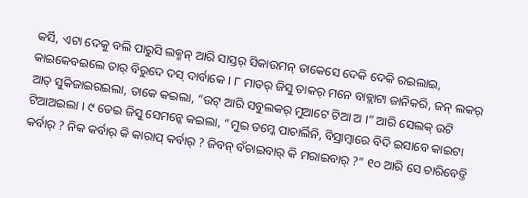କର୍ସି, ଏଟା ଦେକୁ ବଲି ପାରୁସି ଲକ୍ମନ୍ ଆରି ସାସ୍ତର୍ ସିକାଉମନ୍ ତାକେସେ ଦେକି ଦେକି ରଇଲାଇ, କାଇକେବଇଲେ ତାର୍ ବିରୁଦେ ଦସ୍ ଦାର୍ବାକେ । ୮ ମାତର୍ ଜିସୁ ତାକର୍ ମନେ ବାବ୍ଲାଟା ଜାନିକରି, ଜନ୍ ଲକର୍ ଆତ୍ ସୁକିଜାଇରଇଲା, ତାକେ କଇଲା, “ଉଟ୍ ଆରି ସବୁଲକର୍ ମୁଆଟେ ଟିଆ ଅ ।” ଆରି ସେଲକ୍ ଉଟି ଟିଆଅଇଲା । ୯ ତେଇ ଜିସୁ ସେମନ୍କେ କଇଲା, “ମୁଇ ତମ୍କେ ପାଚାର୍ଲିନି, ବିସ୍ରାମ୍ବାରେ ବିଦି ଇସାବେ କାଇଟା କର୍ବାର୍ ? ନିକ କର୍ବାର୍ କି କାରାପ୍ କର୍ବାର୍ ? ଜିବନ୍ ବଁଚାଇବାର୍ କି ମରାଇବାର୍ ?” ୧୦ ଆରି ସେ ଚାରିବେଡ୍ତି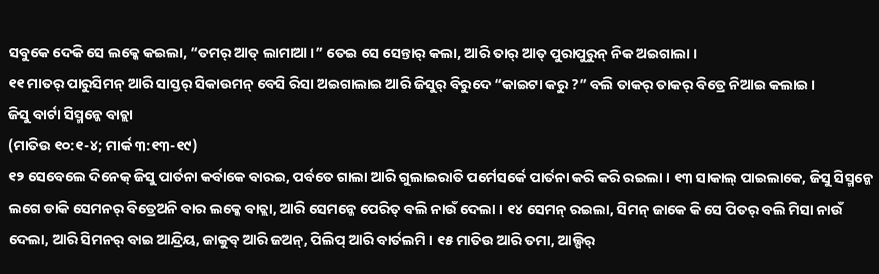ସବୁକେ ଦେକି ସେ ଲକ୍କେ କଇଲା, “ତମର୍ ଆତ୍ ଲାମାଆ ।” ତେଇ ସେ ସେନ୍ତାର୍ କଲା, ଆରି ତାର୍ ଆତ୍ ପୁରାପୁରୁନ୍ ନିକ ଅଇଗାଲା ।
୧୧ ମାତର୍ ପାରୁସିମନ୍ ଆରି ସାସ୍ତର୍ ସିକାଉମନ୍ ବେସି ରିସା ଅଇଗାଲାଇ ଆରି ଜିସୁର୍ ବିରୁଦେ “କାଇଟା କରୁ ?” ବଲି ତାକର୍ ତାକର୍ ବିତ୍ରେ ନିଆଇ କଲାଇ ।
ଜିସୁ ବାର୍ଟା ସିସ୍ମନ୍କେ ବାଚ୍ଲା
(ମାତିଉ ୧୦:୧-୪; ମାର୍କ ୩:୧୩-୧୯)
୧୨ ସେବେଲେ ଦିନେକ୍ ଜିସୁ ପାର୍ତନା କର୍ବାକେ ବାରଇ, ପର୍ବତେ ଗାଲା ଆରି ଗୁଲାଇରାତି ପର୍ମେସର୍କେ ପାର୍ତନା କରି କରି ରଇଲା । ୧୩ ସାକାଲ୍ ପାଇଲାକେ, ଜିସୁ ସିସ୍ମନ୍କେ ଲଗେ ଡାକି ସେମନର୍ ବିତ୍ରେଅନି ବାର ଲକ୍କେ ବାଚ୍ଲା, ଆରି ସେମନ୍କେ ପେରିତ୍ ବଲି ନାଉଁ ଦେଲା । ୧୪ ସେମନ୍ ରଇଲା, ସିମନ୍ ଜାକେ କି ସେ ପିତର୍ ବଲି ମିସା ନାଉଁ ଦେଲା, ଆରି ସିମନର୍ ବାଇ ଆନ୍ଦ୍ରିୟ, ଜାକୁବ୍ ଆରି ଜଅନ୍, ପିଲିପ୍ ଆରି ବାର୍ତଲମି । ୧୫ ମାତିଉ ଆରି ତମା, ଆଲ୍ପିର୍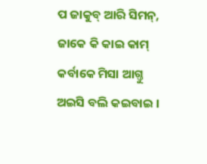ପ ଜାକୁବ୍ ଆରି ସିମନ୍, ଜାକେ କି କାଇ କାମ୍ କର୍ବାକେ ମିସା ଆଗ୍ତୁ ଅଇସି ବଲି କଇବାଇ ।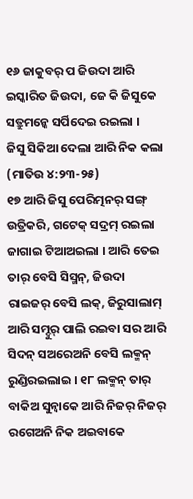୧୬ ଜାକୁବର୍ ପ ଜିଉଦା ଆରି ଇସ୍କାରିତ ଜିଉଦା, ଜେ କି ଜିସୁକେ ସତ୍ରୁମନ୍କେ ସର୍ପିଦେଇ ରଇଲା ।
ଜିସୁ ସିକିଆ ଦେଲା ଆରି ନିକ କଲା
(ମାତିଉ ୪:୨୩-୨୫)
୧୭ ଆରି ଜିସୁ ପେରିତ୍ମନର୍ ସଙ୍ଗ୍ ଉତ୍ରିକରି, ଗଟେକ୍ ସଦ୍ରମ୍ ରଇଲା ଜାଗାଇ ଟିଆଅଇଲା । ଆରି ତେଇ ତାର୍ ବେସି ସିସ୍ମନ୍, ଜିଉଦା ରାଇଜର୍ ବେସି ଲକ୍, ଜିରୁସାଲାମ୍ ଆରି ସମ୍ଦୁର୍ ପାଲି ରଇବା ସର ଆରି ସିଦନ୍ ସଅରେଅନି ବେସି ଲକ୍ମନ୍ ରୁଣ୍ଡିରଇଲାଇ । ୧୮ ଲକ୍ମନ୍ ତାର୍ ବାକିଅ ସୁନ୍ବାକେ ଆରି ନିଜର୍ ନିଜର୍ ରଗେଅନି ନିକ ଅଇବାକେ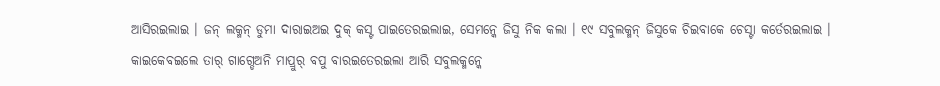ଆସିରଇଲାଇ । ଜନ୍ ଲକ୍ମନ୍ ଡୁମା ଦାରାଇଅଇ ଦୁକ୍ କସ୍ଟ ପାଇତେରଇଲାଇ, ସେମନ୍କେ ଜିସୁ ନିକ କଲା । ୧୯ ସବୁଲକ୍ମନ୍ ଜିସୁକେ ଚିଇବାକେ ଚେସ୍ଟା କର୍ତେରଇଲାଇ । କାଇକେବଇଲେ ତାର୍ ଗାଗ୍ଡେଅନି ମାପ୍ରୁର୍ ବପୁ ବାରଇତେରଇଲା ଆରି ସବୁଲକ୍ମନ୍କେ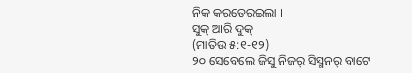ନିକ କରତେରଇଲା ।
ସୁକ୍ ଆରି ଦୁକ୍
(ମାତିଉ ୫:୧-୧୨)
୨୦ ସେବେଲେ ଜିସୁ ନିଜର୍ ସିସ୍ମନର୍ ବାଟେ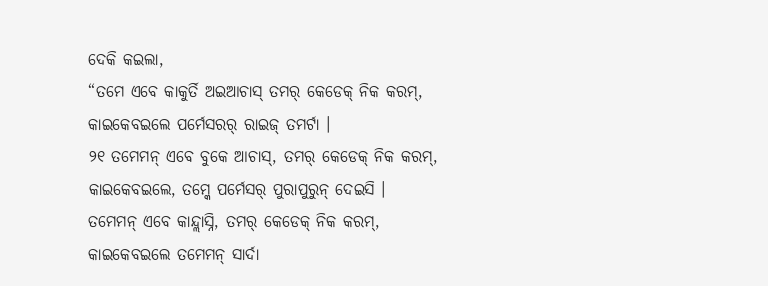ଦେକି କଇଲା,
“ତମେ ଏବେ କାକୁର୍ତି ଅଇଆଚାସ୍ ତମର୍ କେଡେକ୍ ନିକ କରମ୍,
କାଇକେବଇଲେ ପର୍ମେସରର୍ ରାଇଜ୍ ତମର୍ଟା ।
୨୧ ତମେମନ୍ ଏବେ ବୁକେ ଆଚାସ୍, ତମର୍ କେଡେକ୍ ନିକ କରମ୍,
କାଇକେବଇଲେ, ତମ୍କେ ପର୍ମେସର୍ ପୁରାପୁରୁନ୍ ଦେଇସି ।
ତମେମନ୍ ଏବେ କାନ୍ଦ୍ଲାସ୍ନି, ତମର୍ କେଡେକ୍ ନିକ କରମ୍,
କାଇକେବଇଲେ ତମେମନ୍ ସାର୍ଦା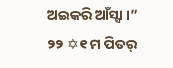ଅଇକରି ଆଁସ୍ସା ।”
୨୨ ✡୧ ମ ପିତର୍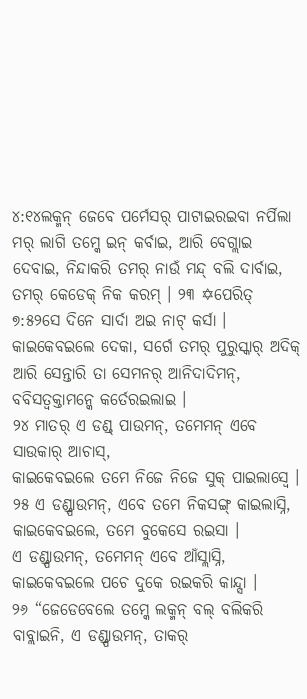୪:୧୪ଲକ୍ମନ୍ ଜେବେ ପର୍ମେସର୍ ପାଟାଇରଇବା ନର୍ପିଲା ମର୍ ଲାଗି ତମ୍କେ ଇନ୍ କର୍ବାଇ, ଆରି ବେଗ୍ଲାଇ ଦେବାଇ, ନିନ୍ଦାକରି ତମର୍ ନାଉଁ ମନ୍ଦ୍ ବଲି ଦାର୍ବାଇ, ତମର୍ କେଡେକ୍ ନିକ କରମ୍ । ୨୩ ✡ପେରିତ୍ ୭:୫୨ସେ ଦିନେ ସାର୍ଦା ଅଇ ନାଟ୍ କର୍ସା । କାଇକେବଇଲେ ଦେକା, ସର୍ଗେ ତମର୍ ପୁରୁସ୍କାର୍ ଅଦିକ୍ ଆରି ସେନ୍ତାରି ତା ସେମନର୍ ଆନିଦାଦିମନ୍, ବବିସତ୍ବକ୍ତାମନ୍କେ କର୍ତେରଇଲାଇ ।
୨୪ ମାତର୍ ଏ ଡଣ୍ଡ୍ ପାଉମନ୍, ତମେମନ୍ ଏବେ ସାଉକାର୍ ଆଚାସ୍,
କାଇକେବଇଲେ ତମେ ନିଜେ ନିଜେ ସୁକ୍ ପାଇଲାସ୍ବେ ।
୨୫ ଏ ଡଣ୍ଡ୍ପାଉମନ୍, ଏବେ ତମେ ନିକସଙ୍ଗ୍ କାଇଲାସ୍ନି,
କାଇକେବଇଲେ, ତମେ ବୁକେସେ ରଇସା ।
ଏ ଡଣ୍ଡ୍ପାଉମନ୍, ତମେମନ୍ ଏବେ ଆଁସ୍ଲାସ୍ନି,
କାଇକେବଇଲେ ପଚେ ଦୁକେ ରଇକରି କାନ୍ଦ୍ସା ।
୨୬ “ଜେଡେବେଲେ ତମ୍କେ ଲକ୍ମନ୍ ବଲ୍ ବଲିକରି ବାବ୍ଲାଇନି, ଏ ଡଣ୍ଡ୍ପାଉମନ୍, ତାକର୍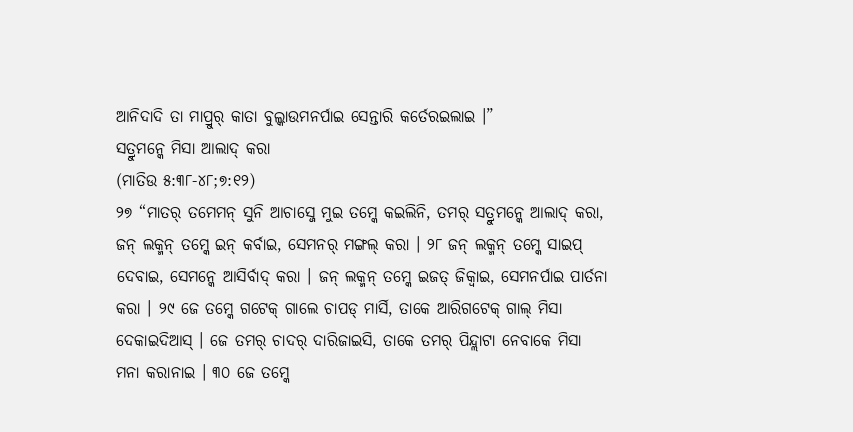ଆନିଦାଦି ତା ମାପ୍ରୁର୍ କାତା ବୁଲ୍କାଉମନର୍ପାଇ ସେନ୍ତାରି କର୍ତେରଇଲାଇ ।”
ସତ୍ରୁମନ୍କେ ମିସା ଆଲାଦ୍ କରା
(ମାତିଉ ୫:୩୮-୪୮;୭:୧୨)
୨୭ “ମାତର୍ ତମେମନ୍ ସୁନି ଆଚାସ୍ଜେ ମୁଇ ତମ୍କେ କଇଲିନି, ତମର୍ ସତ୍ରୁମନ୍କେ ଆଲାଦ୍ କରା, ଜନ୍ ଲକ୍ମନ୍ ତମ୍କେ ଇନ୍ କର୍ବାଇ, ସେମନର୍ ମଙ୍ଗଲ୍ କରା । ୨୮ ଜନ୍ ଲକ୍ମନ୍ ତମ୍କେ ସାଇପ୍ ଦେବାଇ, ସେମନ୍କେ ଆସିର୍ବାଦ୍ କରା । ଜନ୍ ଲକ୍ମନ୍ ତମ୍କେ ଇଜତ୍ ଜିକ୍ବାଇ, ସେମନର୍ପାଇ ପାର୍ତନା କରା । ୨୯ ଜେ ତମ୍କେ ଗଟେକ୍ ଗାଲେ ଚାପଡ୍ ମାର୍ସି, ତାକେ ଆରିଗଟେକ୍ ଗାଲ୍ ମିସା ଦେକାଇଦିଆସ୍ । ଜେ ତମର୍ ଚାଦର୍ ଦାରିଜାଇସି, ତାକେ ତମର୍ ପିନ୍ଦ୍ଲାଟା ନେବାକେ ମିସା ମନା କରାନାଇ । ୩୦ ଜେ ତମ୍କେ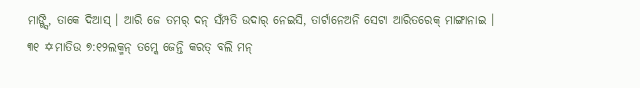ମାଙ୍ଗ୍ସି, ତାକେ ଦିଆସ୍ । ଆରି ଜେ ତମର୍ ଦନ୍ ସଁମ୍ପତି ଉଦାର୍ ନେଇସି, ତାର୍ଟାନେଅନି ସେଟା ଆରିତରେକ୍ ମାଙ୍ଗାନାଇ । ୩୧ ✡ମାତିଉ ୭:୧୨ଲକ୍ମନ୍ ତମ୍କେ ଜେନ୍ତି କରତ୍ ବଲି ମନ୍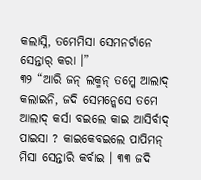କଲାସ୍ନି, ତମେମିସା ସେମନର୍ଟାନେ ସେନ୍ତାର୍ କରା ।”
୩୨ “ଆରି ଜନ୍ ଲକ୍ମନ୍ ତମ୍କେ ଆଲାଦ୍ କଲାଇନି, ଜଦି ସେମନ୍କେସେ ତମେ ଆଲାଦ୍ କର୍ସା ବଇଲେ କାଇ ଆସିର୍ବାଦ୍ ପାଇସା ? କାଇକେବଇଲେ ପାପିମନ୍ ମିସା ସେନ୍ତାରି କର୍ବାଇ । ୩୩ ଜଦି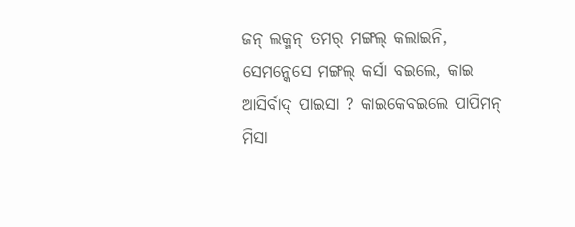ଜନ୍ ଲକ୍ମନ୍ ତମର୍ ମଙ୍ଗଲ୍ କଲାଇନି, ସେମନ୍କେସେ ମଙ୍ଗଲ୍ କର୍ସା ବଇଲେ, କାଇ ଆସିର୍ବାଦ୍ ପାଇସା ? କାଇକେବଇଲେ ପାପିମନ୍ ମିସା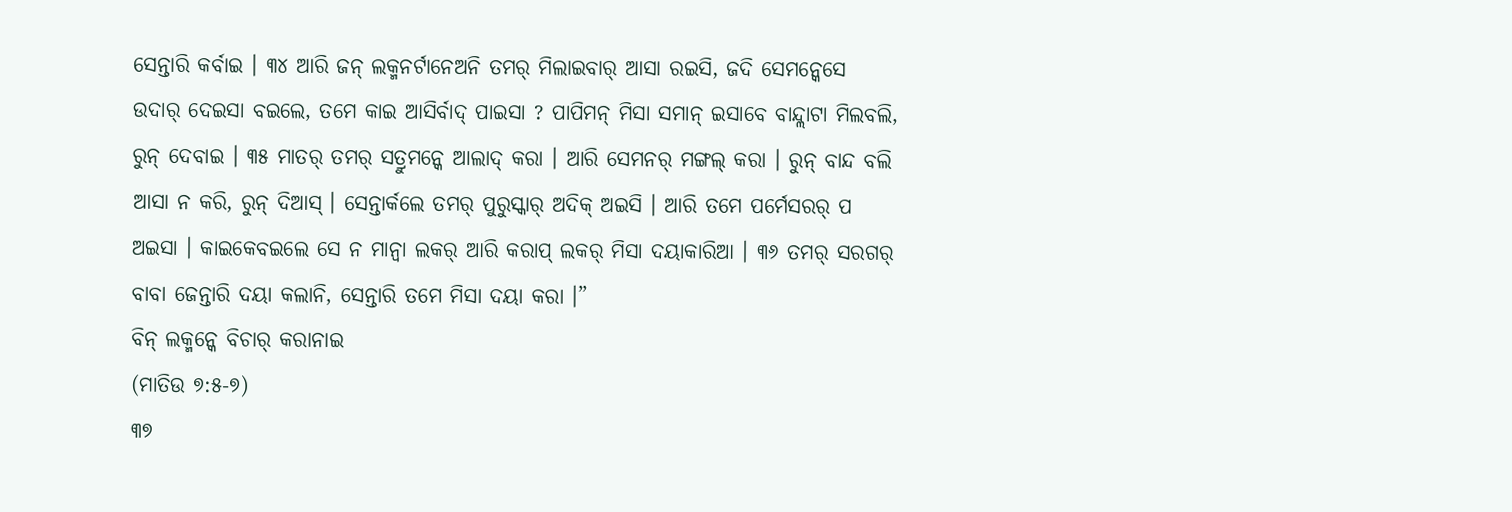ସେନ୍ତାରି କର୍ବାଇ । ୩୪ ଆରି ଜନ୍ ଲକ୍ମନର୍ଟାନେଅନି ତମର୍ ମିଲାଇବାର୍ ଆସା ରଇସି, ଜଦି ସେମନ୍କେସେ ଉଦାର୍ ଦେଇସା ବଇଲେ, ତମେ କାଇ ଆସିର୍ବାଦ୍ ପାଇସା ? ପାପିମନ୍ ମିସା ସମାନ୍ ଇସାବେ ବାନ୍ଦ୍ଲାଟା ମିଲବଲି, ରୁନ୍ ଦେବାଇ । ୩୫ ମାତର୍ ତମର୍ ସତ୍ରୁମନ୍କେ ଆଲାଦ୍ କରା । ଆରି ସେମନର୍ ମଙ୍ଗଲ୍ କରା । ରୁନ୍ ବାନ୍ଦ ବଲି ଆସା ନ କରି, ରୁନ୍ ଦିଆସ୍ । ସେନ୍ତାର୍କଲେ ତମର୍ ପୁରୁସ୍କାର୍ ଅଦିକ୍ ଅଇସି । ଆରି ତମେ ପର୍ମେସରର୍ ପ ଅଇସା । କାଇକେବଇଲେ ସେ ନ ମାନ୍ବା ଲକର୍ ଆରି କରାପ୍ ଲକର୍ ମିସା ଦୟାକାରିଆ । ୩୬ ତମର୍ ସରଗର୍ ବାବା ଜେନ୍ତାରି ଦୟା କଲାନି, ସେନ୍ତାରି ତମେ ମିସା ଦୟା କରା ।”
ବିନ୍ ଲକ୍ମନ୍କେ ବିଚାର୍ କରାନାଇ
(ମାତିଉ ୭:୫-୭)
୩୭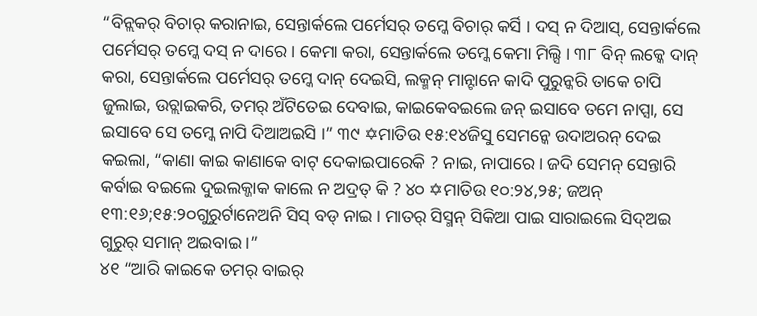“ବିନ୍ଲକର୍ ବିଚାର୍ କରାନାଇ, ସେନ୍ତାର୍କଲେ ପର୍ମେସର୍ ତମ୍କେ ବିଚାର୍ କର୍ସି । ଦସ୍ ନ ଦିଆସ୍, ସେନ୍ତାର୍କଲେ ପର୍ମେସର୍ ତମ୍କେ ଦସ୍ ନ ଦାରେ । କେମା କରା, ସେନ୍ତାର୍କଲେ ତମ୍କେ କେମା ମିଲ୍ସି । ୩୮ ବିନ୍ ଲକ୍କେ ଦାନ୍ କରା, ସେନ୍ତାର୍କଲେ ପର୍ମେସର୍ ତମ୍କେ ଦାନ୍ ଦେଇସି, ଲକ୍ମନ୍ ମାନ୍ଟାନେ କାଦି ପୁରୁନ୍କରି ତାକେ ଚାପି ଜୁଲାଇ, ଉଚ୍ଲାଇକରି, ତମର୍ ଅଁଟିତେଇ ଦେବାଇ, କାଇକେବଇଲେ ଜନ୍ ଇସାବେ ତମେ ନାପ୍ସା, ସେ ଇସାବେ ସେ ତମ୍କେ ନାପି ଦିଆଅଇସି ।” ୩୯ ✡ମାତିଉ ୧୫:୧୪ଜିସୁ ସେମନ୍କେ ଉଦାଅରନ୍ ଦେଇ କଇଲା, “କାଣା କାଇ କାଣାକେ ବାଟ୍ ଦେକାଇପାରେକି ? ନାଇ, ନାପାରେ । ଜଦି ସେମନ୍ ସେନ୍ତାରି କର୍ବାଇ ବଇଲେ ଦୁଇଲକ୍ଜାକ କାଲେ ନ ଅଦ୍ରତ୍ କି ? ୪୦ ✡ମାତିଉ ୧୦:୨୪,୨୫; ଜଅନ୍ ୧୩:୧୬;୧୫:୨୦ଗୁରୁର୍ଟାନେଅନି ସିସ୍ ବଡ୍ ନାଇ । ମାତର୍ ସିସ୍ମନ୍ ସିକିଆ ପାଇ ସାରାଇଲେ ସିଦ୍ଅଇ ଗୁରୁର୍ ସମାନ୍ ଅଇବାଇ ।”
୪୧ “ଆରି କାଇକେ ତମର୍ ବାଇର୍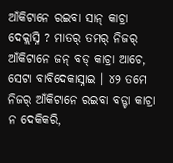ଆଁକିଟାନେ ରଇବା ସାନ୍ କାଚ୍ରା ଦେକ୍ଲାସ୍ନି ? ମାତର୍ ତମର୍ ନିଜର୍ ଆଁକିଟାନେ ଜନ୍ ବଡ୍ କାଚ୍ରା ଆଚେ, ସେଟା ବାବିଦେକାସ୍ନାଇ । ୪୨ ତମେ ନିଜର୍ ଆଁକିଟାନେ ରଇବା ବଡ୍ଟା କାଚ୍ରା ନ ଦେକିକରି,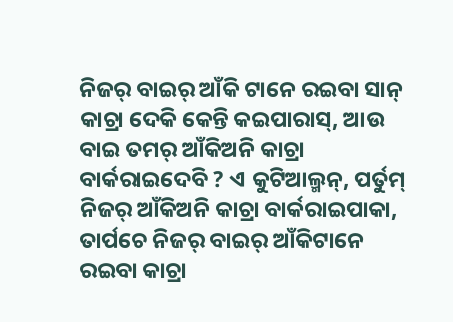ନିଜର୍ ବାଇର୍ ଆଁକି ଟାନେ ରଇବା ସାନ୍ କାଚ୍ରା ଦେକି କେନ୍ତି କଇପାରାସ୍, ଆଉ ବାଇ ତମର୍ ଆଁକିଅନି କାଚ୍ରା ବାର୍କରାଇଦେବି ? ଏ କୁଟିଆଲ୍ମନ୍, ପର୍ତୁମ୍ ନିଜର୍ ଆଁକିଅନି କାଚ୍ରା ବାର୍କରାଇପାକା, ତାର୍ପଚେ ନିଜର୍ ବାଇର୍ ଆଁକିଟାନେ ରଇବା କାଚ୍ରା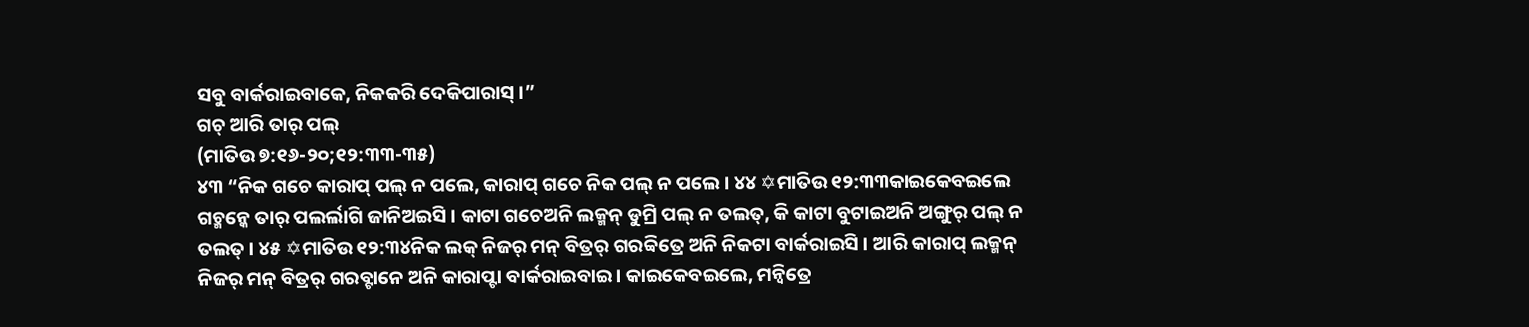ସବୁ ବାର୍କରାଇବାକେ, ନିକକରି ଦେକିପାରାସ୍ ।”
ଗଚ୍ ଆରି ତାର୍ ପଲ୍
(ମାତିଉ ୭:୧୬-୨୦;୧୨:୩୩-୩୫)
୪୩ “ନିକ ଗଚେ କାରାପ୍ ପଲ୍ ନ ପଲେ, କାରାପ୍ ଗଚେ ନିକ ପଲ୍ ନ ପଲେ । ୪୪ ✡ମାତିଉ ୧୨:୩୩କାଇକେବଇଲେ ଗଚ୍ମନ୍କେ ତାର୍ ପଲର୍ଲାଗି ଜାନିଅଇସି । କାଟା ଗଚେଅନି ଲକ୍ମନ୍ ଡୁମ୍ରି ପଲ୍ ନ ତଲତ୍, କି କାଟା ବୁଟାଇଅନି ଅଙ୍ଗୁର୍ ପଲ୍ ନ ତଲତ୍ । ୪୫ ✡ମାତିଉ ୧୨:୩୪ନିକ ଲକ୍ ନିଜର୍ ମନ୍ ବିତ୍ରର୍ ଗରବ୍ବିତ୍ରେ ଅନି ନିକଟା ବାର୍କରାଇସି । ଆରି କାରାପ୍ ଲକ୍ମନ୍ ନିଜର୍ ମନ୍ ବିତ୍ରର୍ ଗରବ୍ଟାନେ ଅନି କାରାପ୍ଟା ବାର୍କରାଇବାଇ । କାଇକେବଇଲେ, ମନ୍ବିତ୍ରେ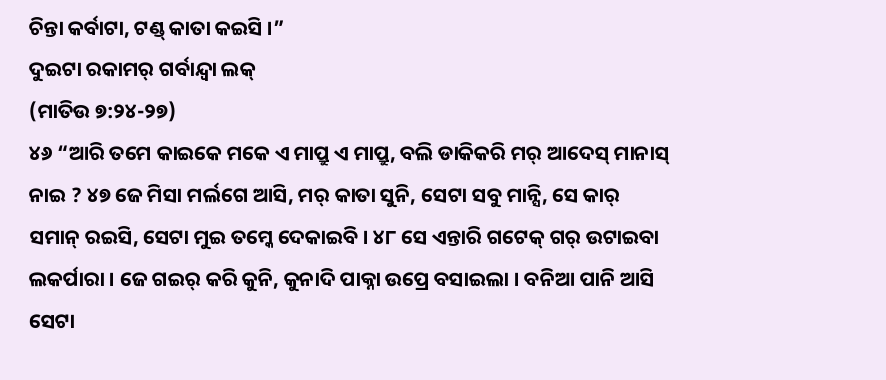ଚିନ୍ତା କର୍ବାଟା, ଟଣ୍ଡ୍ କାତା କଇସି ।”
ଦୁଇଟା ରକାମର୍ ଗର୍ବାନ୍ଦ୍ବା ଲକ୍
(ମାତିଉ ୭:୨୪-୨୭)
୪୬ “ଆରି ତମେ କାଇକେ ମକେ ଏ ମାପ୍ରୁ ଏ ମାପ୍ରୁ, ବଲି ଡାକିକରି ମର୍ ଆଦେସ୍ ମାନାସ୍ ନାଇ ? ୪୭ ଜେ ମିସା ମର୍ଲଗେ ଆସି, ମର୍ କାତା ସୁନି, ସେଟା ସବୁ ମାନ୍ସି, ସେ କାର୍ ସମାନ୍ ରଇସି, ସେଟା ମୁଇ ତମ୍କେ ଦେକାଇବି । ୪୮ ସେ ଏନ୍ତାରି ଗଟେକ୍ ଗର୍ ଉଟାଇବା ଲକର୍ପାରା । ଜେ ଗଇର୍ କରି କୁନି, କୁନାଦି ପାକ୍ନା ଉପ୍ରେ ବସାଇଲା । ବନିଆ ପାନି ଆସି ସେଟା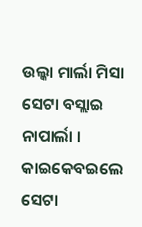ଉଲ୍କା ମାର୍ଲା ମିସା ସେଟା ବସ୍ଲାଇ ନାପାର୍ଲା । କାଇକେବଇଲେ ସେଟା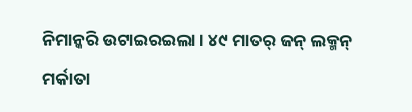ନିମାନ୍କରି ଉଟାଇରଇଲା । ୪୯ ମାତର୍ ଜନ୍ ଲକ୍ମନ୍ ମର୍କାତା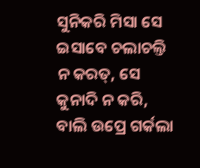ସୁନିକରି ମିସା ସେ ଇସାବେ ଚଲାଚଲ୍ତି ନ କରତ୍, ସେ କୁନାଦି ନ କରି, ବାଲି ଉପ୍ରେ ଗର୍କଲା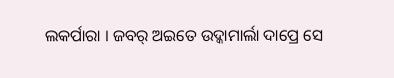ଲକର୍ପାରା । ଜବର୍ ଅଇତେ ଉଦ୍କାମାର୍ଲା ଦାପ୍ରେ ସେ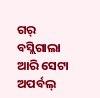ଗର୍ ବସ୍ଲିଗାଲା ଆରି ସେଟା ଅପର୍ବଲ୍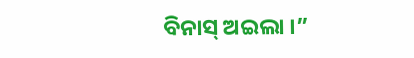ବିନାସ୍ ଅଇଲା ।”